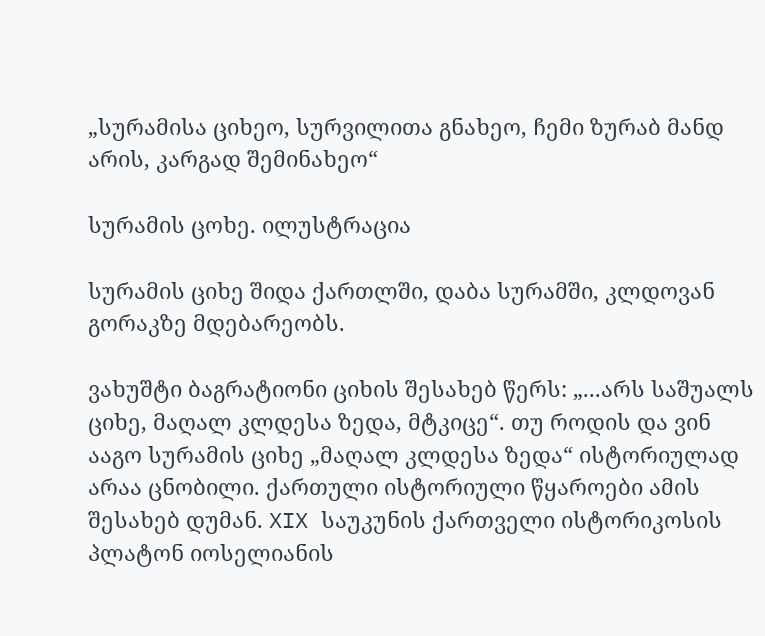„სურამისა ციხეო, სურვილითა გნახეო, ჩემი ზურაბ მანდ არის, კარგად შემინახეო“

სურამის ცოხე. ილუსტრაცია

სურამის ციხე შიდა ქართლში, დაბა სურამში, კლდოვან გორაკზე მდებარეობს.

ვახუშტი ბაგრატიონი ციხის შესახებ წერს: „...არს საშუალს ციხე, მაღალ კლდესა ზედა, მტკიცე“. თუ როდის და ვინ ააგო სურამის ციხე „მაღალ კლდესა ზედა“ ისტორიულად არაა ცნობილი. ქართული ისტორიული წყაროები ამის შესახებ დუმან. XIX საუკუნის ქართველი ისტორიკოსის პლატონ იოსელიანის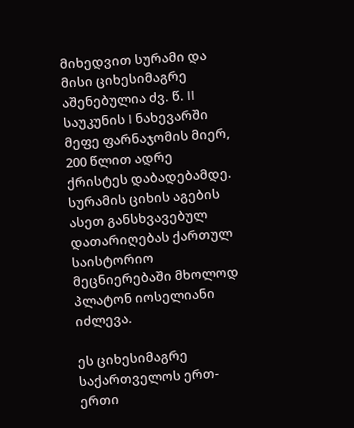მიხედვით სურამი და მისი ციხესიმაგრე აშენებულია ძვ. წ. II საუკუნის I ნახევარში მეფე ფარნაჯომის მიერ, 200 წლით ადრე ქრისტეს დაბადებამდე. სურამის ციხის აგების ასეთ განსხვავებულ დათარიღებას ქართულ საისტორიო მეცნიერებაში მხოლოდ პლატონ იოსელიანი იძლევა.

ეს ციხესიმაგრე საქართველოს ერთ-ერთი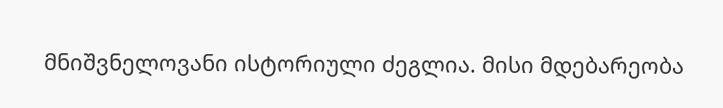მნიშვნელოვანი ისტორიული ძეგლია. მისი მდებარეობა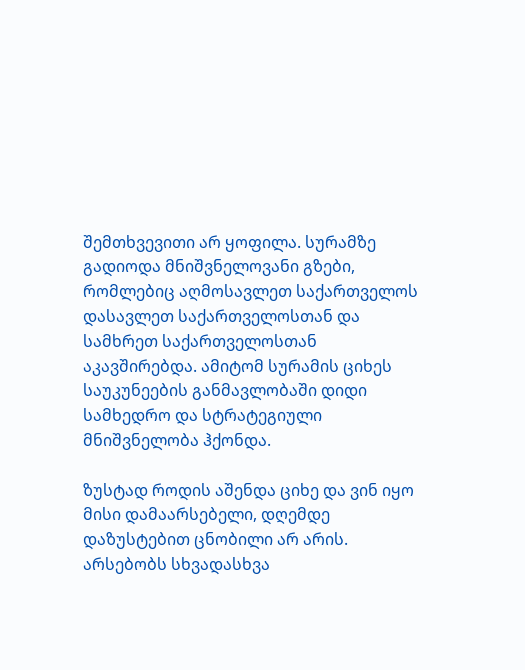შემთხვევითი არ ყოფილა. სურამზე გადიოდა მნიშვნელოვანი გზები, რომლებიც აღმოსავლეთ საქართველოს დასავლეთ საქართველოსთან და სამხრეთ საქართველოსთან აკავშირებდა. ამიტომ სურამის ციხეს საუკუნეების განმავლობაში დიდი სამხედრო და სტრატეგიული მნიშვნელობა ჰქონდა.

ზუსტად როდის აშენდა ციხე და ვინ იყო მისი დამაარსებელი, დღემდე დაზუსტებით ცნობილი არ არის. არსებობს სხვადასხვა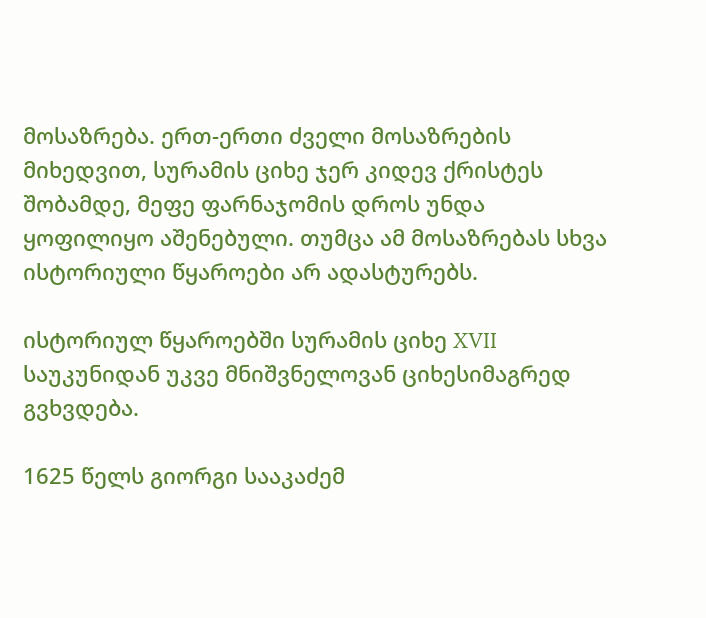მოსაზრება. ერთ-ერთი ძველი მოსაზრების მიხედვით, სურამის ციხე ჯერ კიდევ ქრისტეს შობამდე, მეფე ფარნაჯომის დროს უნდა ყოფილიყო აშენებული. თუმცა ამ მოსაზრებას სხვა ისტორიული წყაროები არ ადასტურებს.

ისტორიულ წყაროებში სურამის ციხე XVII საუკუნიდან უკვე მნიშვნელოვან ციხესიმაგრედ გვხვდება.

1625 წელს გიორგი სააკაძემ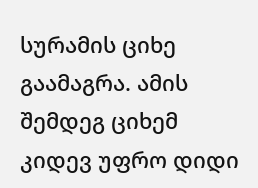სურამის ციხე გაამაგრა. ამის შემდეგ ციხემ კიდევ უფრო დიდი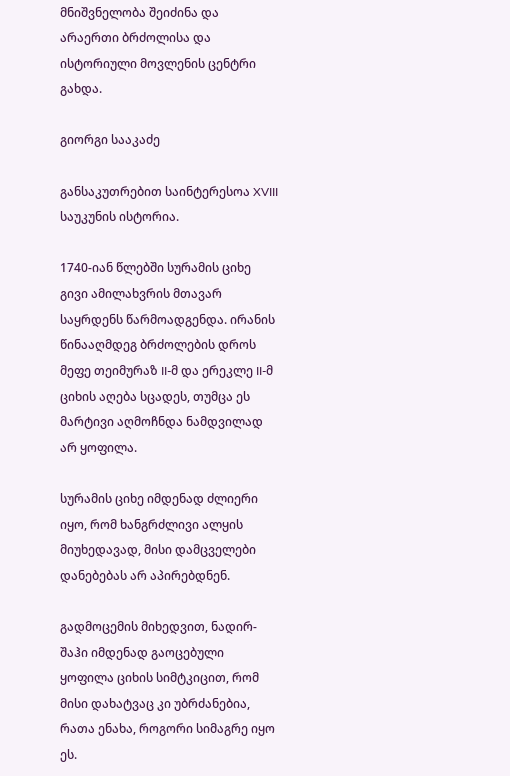მნიშვნელობა შეიძინა და არაერთი ბრძოლისა და ისტორიული მოვლენის ცენტრი გახდა.

გიორგი სააკაძე

განსაკუთრებით საინტერესოა XVIII საუკუნის ისტორია.

1740-იან წლებში სურამის ციხე გივი ამილახვრის მთავარ საყრდენს წარმოადგენდა. ირანის წინააღმდეგ ბრძოლების დროს მეფე თეიმურაზ II-მ და ერეკლე II-მ ციხის აღება სცადეს, თუმცა ეს მარტივი აღმოჩნდა ნამდვილად არ ყოფილა.

სურამის ციხე იმდენად ძლიერი იყო, რომ ხანგრძლივი ალყის მიუხედავად, მისი დამცველები დანებებას არ აპირებდნენ.

გადმოცემის მიხედვით, ნადირ-შაჰი იმდენად გაოცებული ყოფილა ციხის სიმტკიცით, რომ მისი დახატვაც კი უბრძანებია, რათა ენახა, როგორი სიმაგრე იყო ეს.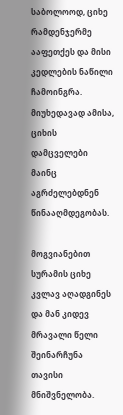საბოლოოდ, ციხე რამდენჯერმე ააფეთქეს და მისი კედლების ნაწილი ჩამოინგრა. მიუხედავად ამისა, ციხის დამცველები მაინც აგრძელებდნენ წინააღმდეგობას.

მოგვიანებით სურამის ციხე კვლავ აღადგინეს და მან კიდევ მრავალი წელი შეინარჩუნა თავისი მნიშვნელობა.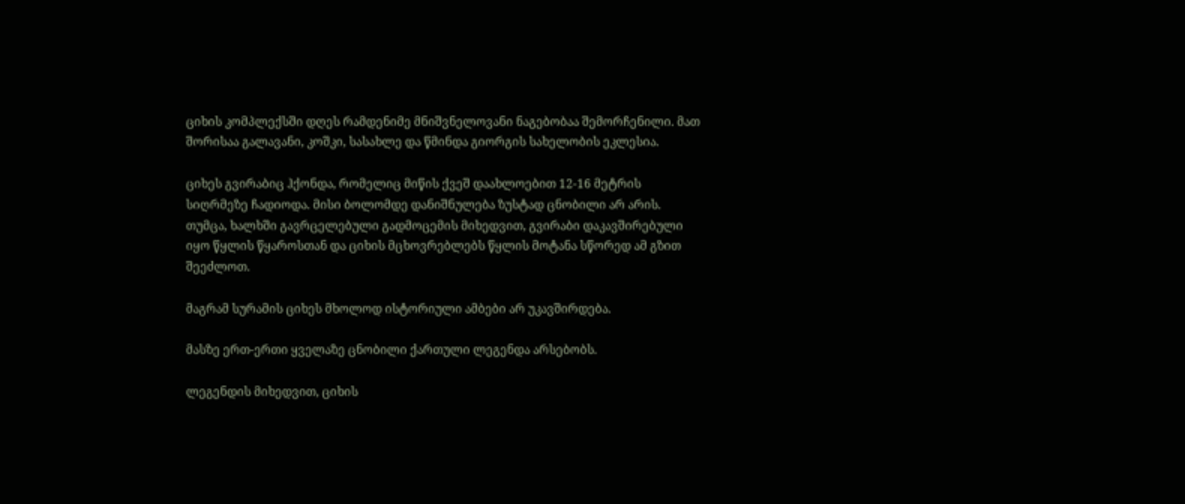ციხის კომპლექსში დღეს რამდენიმე მნიშვნელოვანი ნაგებობაა შემორჩენილი. მათ შორისაა გალავანი, კოშკი, სასახლე და წმინდა გიორგის სახელობის ეკლესია.

ციხეს გვირაბიც ჰქონდა, რომელიც მიწის ქვეშ დაახლოებით 12-16 მეტრის სიღრმეზე ჩადიოდა. მისი ბოლომდე დანიშნულება ზუსტად ცნობილი არ არის. თუმცა, ხალხში გავრცელებული გადმოცემის მიხედვით, გვირაბი დაკავშირებული იყო წყლის წყაროსთან და ციხის მცხოვრებლებს წყლის მოტანა სწორედ ამ გზით შეეძლოთ.

მაგრამ სურამის ციხეს მხოლოდ ისტორიული ამბები არ უკავშირდება.

მასზე ერთ-ერთი ყველაზე ცნობილი ქართული ლეგენდა არსებობს.

ლეგენდის მიხედვით, ციხის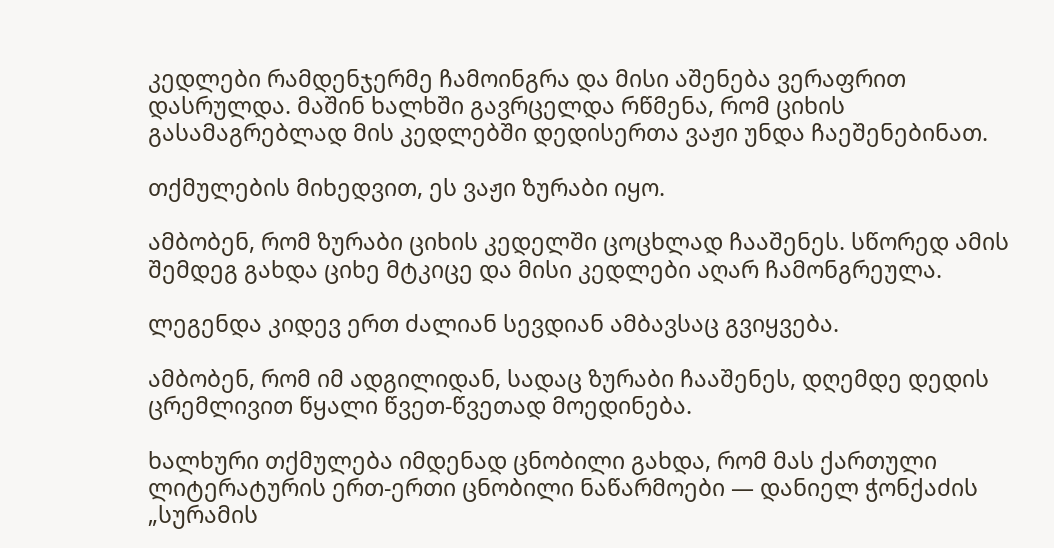კედლები რამდენჯერმე ჩამოინგრა და მისი აშენება ვერაფრით დასრულდა. მაშინ ხალხში გავრცელდა რწმენა, რომ ციხის გასამაგრებლად მის კედლებში დედისერთა ვაჟი უნდა ჩაეშენებინათ.

თქმულების მიხედვით, ეს ვაჟი ზურაბი იყო.

ამბობენ, რომ ზურაბი ციხის კედელში ცოცხლად ჩააშენეს. სწორედ ამის შემდეგ გახდა ციხე მტკიცე და მისი კედლები აღარ ჩამონგრეულა.

ლეგენდა კიდევ ერთ ძალიან სევდიან ამბავსაც გვიყვება.

ამბობენ, რომ იმ ადგილიდან, სადაც ზურაბი ჩააშენეს, დღემდე დედის ცრემლივით წყალი წვეთ-წვეთად მოედინება.

ხალხური თქმულება იმდენად ცნობილი გახდა, რომ მას ქართული ლიტერატურის ერთ-ერთი ცნობილი ნაწარმოები — დანიელ ჭონქაძის „სურამის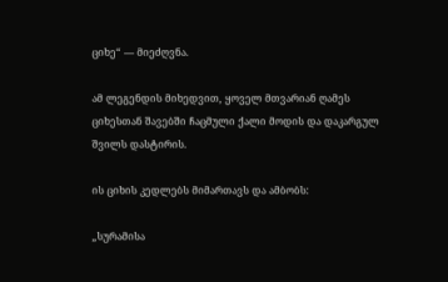ციხე“ — მიეძღვნა.

ამ ლეგენდის მიხედვით, ყოველ მთვარიან ღამეს ციხესთან შავებში ჩაცმული ქალი მოდის და დაკარგულ შვილს დასტირის.

ის ციხის კედლებს მიმართავს და ამბობს:

„სურამისა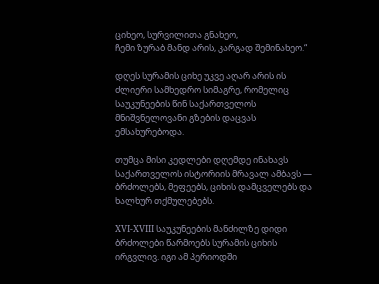ციხეო, სურვილითა გნახეო,
ჩემი ზურაბ მანდ არის, კარგად შემინახეო.“

დღეს სურამის ციხე უკვე აღარ არის ის ძლიერი სამხედრო სიმაგრე, რომელიც საუკუნეების წინ საქართველოს მნიშვნელოვანი გზების დაცვას ემსახურებოდა.

თუმცა მისი კედლები დღემდე ინახავს საქართველოს ისტორიის მრავალ ამბავს — ბრძოლებს, მეფეებს, ციხის დამცველებს და ხალხურ თქმულებებს.

XVI-XVIII საუკუნეების მანძილზე დიდი ბრძოლები წარმოებს სურამის ციხის ირგვლივ. იგი ამ პერიოდში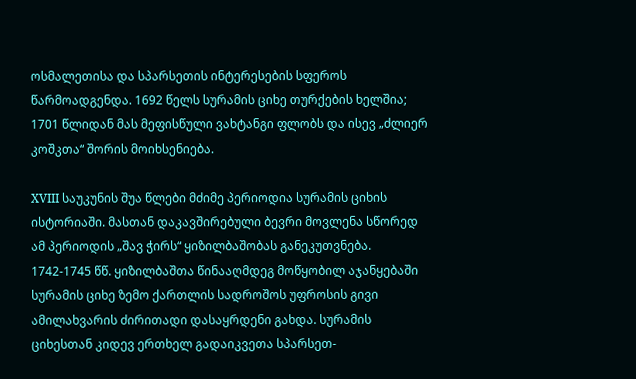ოსმალეთისა და სპარსეთის ინტერესების სფეროს წარმოადგენდა. 1692 წელს სურამის ციხე თურქების ხელშია; 1701 წლიდან მას მეფისწული ვახტანგი ფლობს და ისევ „ძლიერ კოშკთა“ შორის მოიხსენიება.

XVIII საუკუნის შუა წლები მძიმე პერიოდია სურამის ციხის ისტორიაში. მასთან დაკავშირებული ბევრი მოვლენა სწორედ ამ პერიოდის „შავ ჭირს“ ყიზილბაშობას განეკუთვნება. 1742-1745 წწ. ყიზილბაშთა წინააღმდეგ მოწყობილ აჯანყებაში სურამის ციხე ზემო ქართლის სადროშოს უფროსის გივი ამილახვარის ძირითადი დასაყრდენი გახდა. სურამის ციხესთან კიდევ ერთხელ გადაიკვეთა სპარსეთ-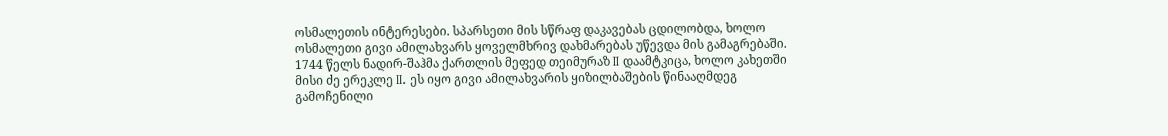ოსმალეთის ინტერესები. სპარსეთი მის სწრაფ დაკავებას ცდილობდა, ხოლო ოსმალეთი გივი ამილახვარს ყოველმხრივ დახმარებას უწევდა მის გამაგრებაში. 1744 წელს ნადირ-შაჰმა ქართლის მეფედ თეიმურაზ II დაამტკიცა, ხოლო კახეთში მისი ძე ერეკლე II. ეს იყო გივი ამილახვარის ყიზილბაშების წინააღმდეგ გამოჩენილი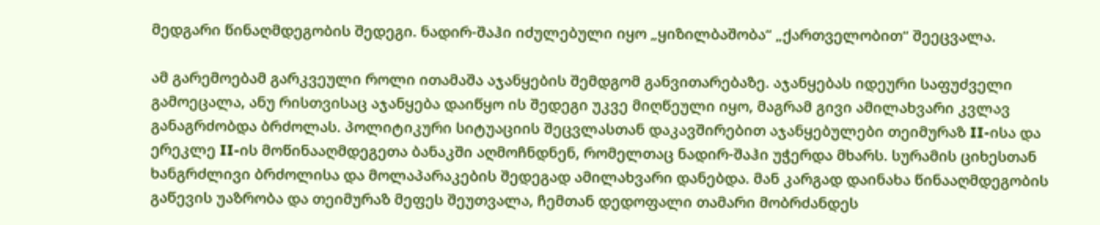მედგარი წინაღმდეგობის შედეგი. ნადირ-შაჰი იძულებული იყო „ყიზილბაშობა“ „ქართველობით“ შეეცვალა.

ამ გარემოებამ გარკვეული როლი ითამაშა აჯანყების შემდგომ განვითარებაზე. აჯანყებას იდეური საფუძველი გამოეცალა, ანუ რისთვისაც აჯანყება დაიწყო ის შედეგი უკვე მიღწეული იყო, მაგრამ გივი ამილახვარი კვლავ განაგრძობდა ბრძოლას. პოლიტიკური სიტუაციის შეცვლასთან დაკავშირებით აჯანყებულები თეიმურაზ II-ისა და ერეკლე II-ის მოწინააღმდეგეთა ბანაკში აღმოჩნდნენ, რომელთაც ნადირ-შაჰი უჭერდა მხარს. სურამის ციხესთან ხანგრძლივი ბრძოლისა და მოლაპარაკების შედეგად ამილახვარი დანებდა. მან კარგად დაინახა წინააღმდეგობის გაწევის უაზრობა და თეიმურაზ მეფეს შეუთვალა, ჩემთან დედოფალი თამარი მობრძანდეს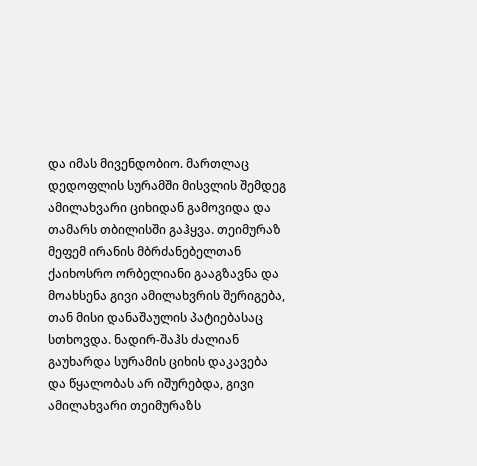და იმას მივენდობიო. მართლაც დედოფლის სურამში მისვლის შემდეგ ამილახვარი ციხიდან გამოვიდა და თამარს თბილისში გაჰყვა. თეიმურაზ მეფემ ირანის მბრძანებელთან ქაიხოსრო ორბელიანი გააგზავნა და მოახსენა გივი ამილახვრის შერიგება, თან მისი დანაშაულის პატიებასაც სთხოვდა. ნადირ-შაჰს ძალიან გაუხარდა სურამის ციხის დაკავება და წყალობას არ იშურებდა, გივი ამილახვარი თეიმურაზს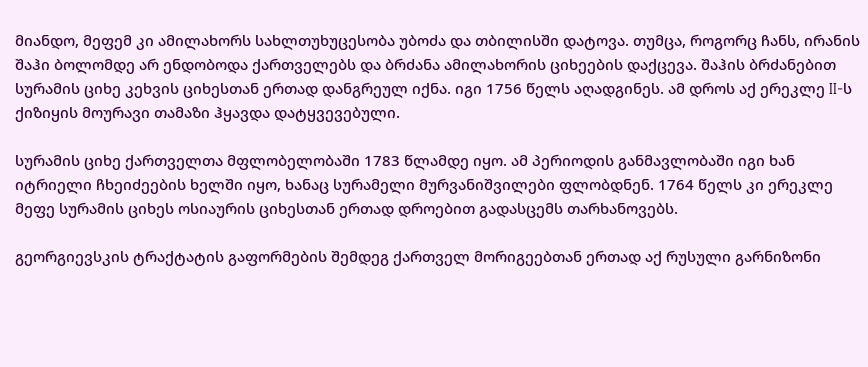მიანდო, მეფემ კი ამილახორს სახლთუხუცესობა უბოძა და თბილისში დატოვა. თუმცა, როგორც ჩანს, ირანის შაჰი ბოლომდე არ ენდობოდა ქართველებს და ბრძანა ამილახორის ციხეების დაქცევა. შაჰის ბრძანებით სურამის ციხე კეხვის ციხესთან ერთად დანგრეულ იქნა. იგი 1756 წელს აღადგინეს. ამ დროს აქ ერეკლე II-ს ქიზიყის მოურავი თამაზი ჰყავდა დატყვევებული.

სურამის ციხე ქართველთა მფლობელობაში 1783 წლამდე იყო. ამ პერიოდის განმავლობაში იგი ხან იტრიელი ჩხეიძეების ხელში იყო, ხანაც სურამელი მურვანიშვილები ფლობდნენ. 1764 წელს კი ერეკლე მეფე სურამის ციხეს ოსიაურის ციხესთან ერთად დროებით გადასცემს თარხანოვებს.

გეორგიევსკის ტრაქტატის გაფორმების შემდეგ ქართველ მორიგეებთან ერთად აქ რუსული გარნიზონი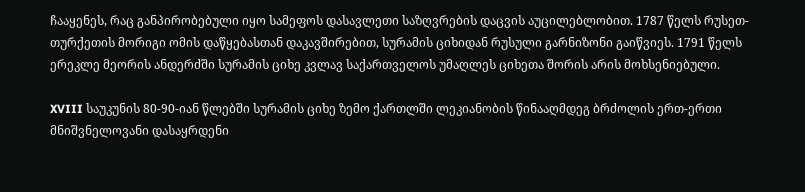ჩააყენეს, რაც განპირობებული იყო სამეფოს დასავლეთი საზღვრების დაცვის აუცილებლობით. 1787 წელს რუსეთ-თურქეთის მორიგი ომის დაწყებასთან დაკავშირებით, სურამის ციხიდან რუსული გარნიზონი გაიწვიეს. 1791 წელს ერეკლე მეორის ანდერძში სურამის ციხე კვლავ საქართველოს უმაღლეს ციხეთა შორის არის მოხსენიებული.

XVIII საუკუნის 80-90-იან წლებში სურამის ციხე ზემო ქართლში ლეკიანობის წინააღმდეგ ბრძოლის ერთ-ერთი მნიშვნელოვანი დასაყრდენი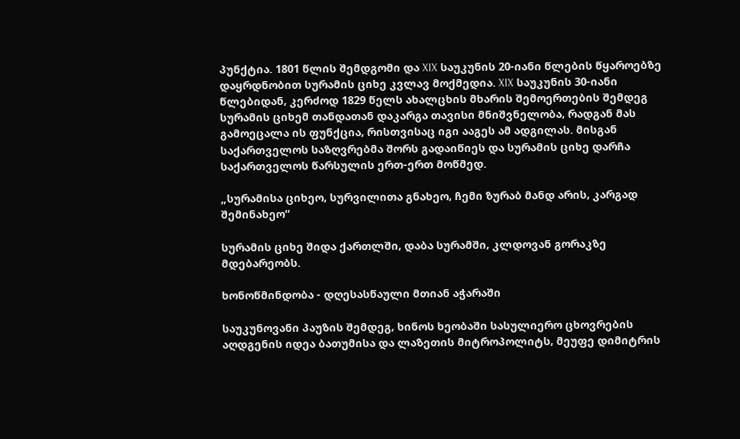პუნქტია. 1801 წლის შემდგომი და XIX საუკუნის 20-იანი წლების წყაროებზე დაყრდნობით სურამის ციხე კვლავ მოქმედია. XIX საუკუნის 30-იანი წლებიდან, კერძოდ 1829 წელს ახალცხის მხარის შემოერთების შემდეგ სურამის ციხემ თანდათან დაკარგა თავისი მნიშვნელობა, რადგან მას გამოეცალა ის ფუნქცია, რისთვისაც იგი ააგეს ამ ადგილას. მისგან საქართველოს საზღვრებმა შორს გადაიწიეს და სურამის ციხე დარჩა საქართველოს წარსულის ერთ-ერთ მოწმედ.

„სურამისა ციხეო, სურვილითა გნახეო, ჩემი ზურაბ მანდ არის, კარგად შემინახეო“

სურამის ციხე შიდა ქართლში, დაბა სურამში, კლდოვან გორაკზე მდებარეობს.

ხონოწმინდობა - დღესასწაული მთიან აჭარაში

საუკუნოვანი პაუზის შემდეგ, ხინოს ხეობაში სასულიერო ცხოვრების აღდგენის იდეა ბათუმისა და ლაზეთის მიტროპოლიტს, მეუფე დიმიტრის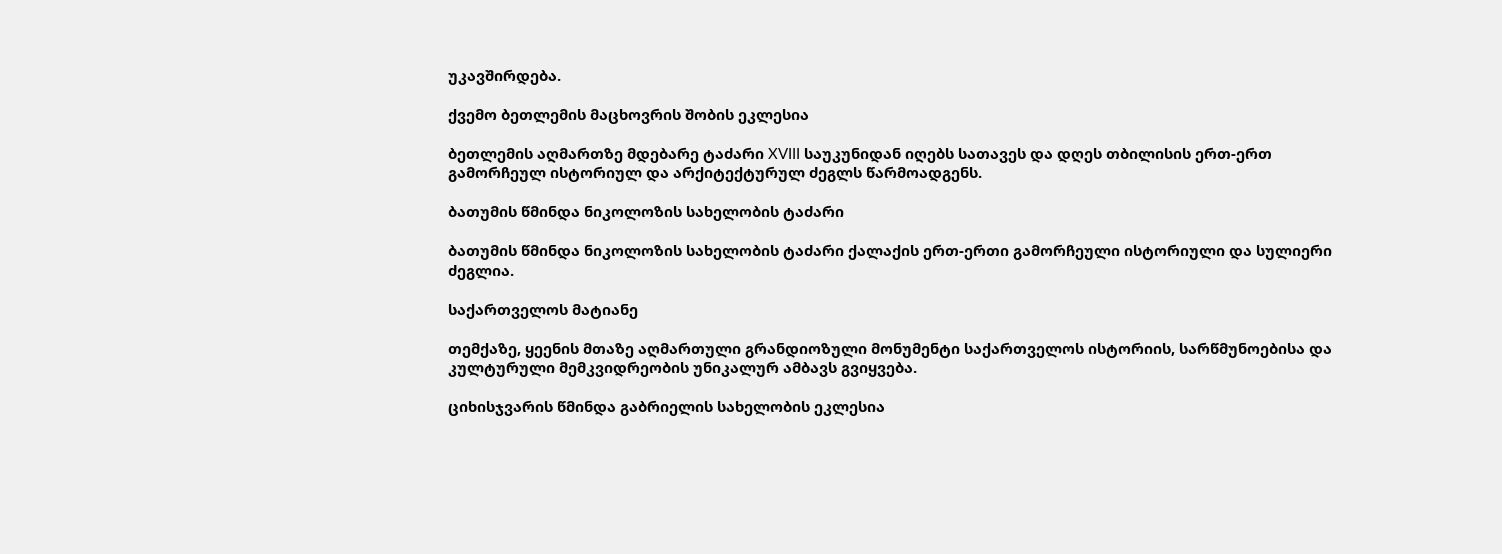უკავშირდება.

ქვემო ბეთლემის მაცხოვრის შობის ეკლესია

ბეთლემის აღმართზე მდებარე ტაძარი XVIII საუკუნიდან იღებს სათავეს და დღეს თბილისის ერთ-ერთ გამორჩეულ ისტორიულ და არქიტექტურულ ძეგლს წარმოადგენს.

ბათუმის წმინდა ნიკოლოზის სახელობის ტაძარი

ბათუმის წმინდა ნიკოლოზის სახელობის ტაძარი ქალაქის ერთ-ერთი გამორჩეული ისტორიული და სულიერი ძეგლია.

საქართველოს მატიანე

თემქაზე, ყეენის მთაზე აღმართული გრანდიოზული მონუმენტი საქართველოს ისტორიის, სარწმუნოებისა და კულტურული მემკვიდრეობის უნიკალურ ამბავს გვიყვება.

ციხისჯვარის წმინდა გაბრიელის სახელობის ეკლესია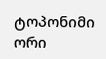ტოპონიმი ორი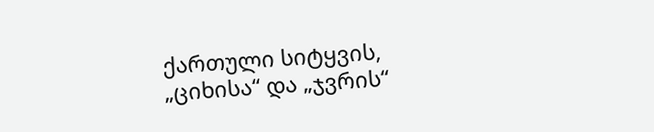ქართული სიტყვის, „ციხისა“ და „ჯვრის“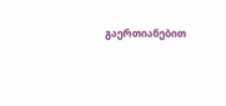გაერთიანებით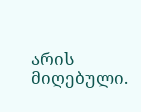არის მიღებული.